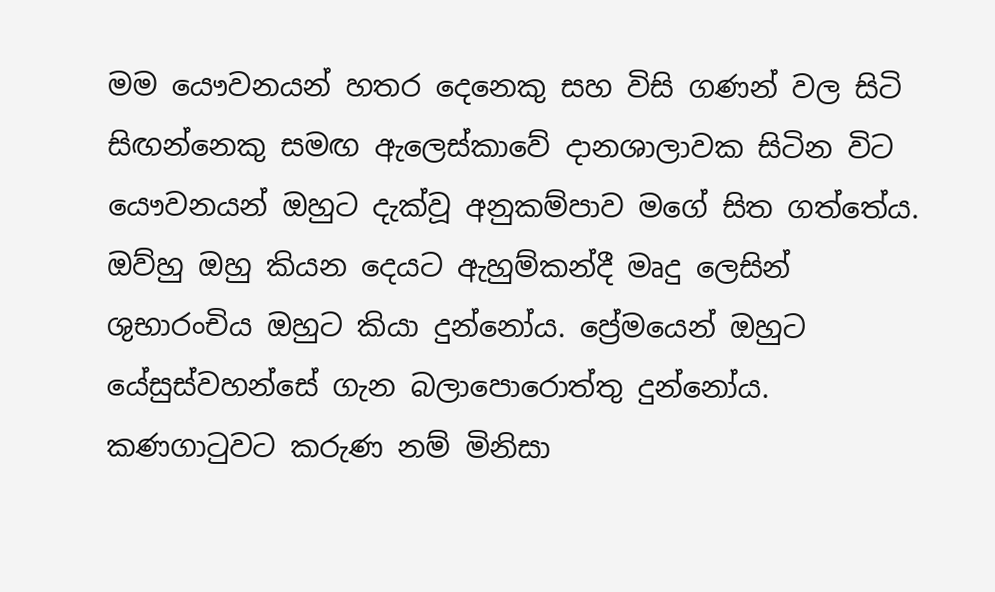මම යෞවනයන් හතර දෙනෙකු සහ විසි ගණන් වල සිටි සිඟන්නෙකු සමඟ ඇලෙස්කාවේ දානශාලාවක සිටින විට යෞවනයන් ඔහුට දැක්වූ අනුකම්පාව මගේ සිත ගත්තේය. ඔව්හු ඔහු කියන දෙයට ඇහුම්කන්දී මෘදු ලෙසින් ශුභාරංචිය ඔහුට කියා දුන්නෝය. ප්‍රේමයෙන් ඔහුට යේසුස්වහන්සේ ගැන බලාපොරොත්තු දුන්නෝය. කණගාටුවට කරුණ නම් මිනිසා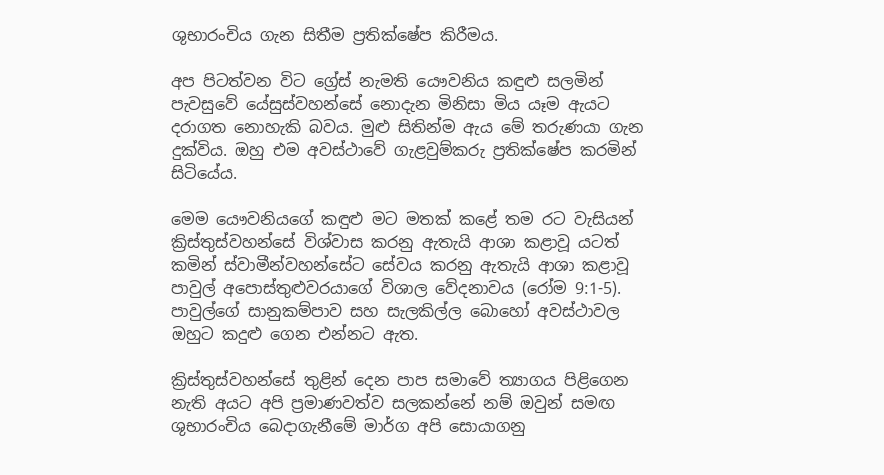ශුභාරංචිය ගැන සිතීම ප්‍රතික්ෂේප කිරීමය.

අප පිටත්වන විට ග්‍රේස් නැමති යෞවනිය කඳුළු සලමින් පැවසුවේ යේසුස්වහන්සේ නොදැන මිනිසා මිය යෑම ඇයට දරාගත නොහැකි බවය. මුළු සිතින්ම ඇය මේ තරුණයා ගැන දුක්විය. ඔහු එම අවස්ථාවේ ගැළවුම්කරු ප්‍රතික්ෂේප කරමින් සිටියේය.

මෙම යෞවනියගේ කඳුළු මට මතක් කළේ තම රට වැසියන් ක්‍රිස්තුස්වහන්සේ විශ්වාස කරනු ඇතැයි ආශා කළාවූ යටත් කමින් ස්වාමීන්වහන්සේට සේවය කරනු ඇතැයි ආශා කළාවූ පාවුල් අපොස්තුළුවරයාගේ විශාල වේදනාවය (රෝම 9:1-5). පාවුල්ගේ සානුකම්පාව සහ සැලකිල්ල බොහෝ අවස්ථාවල ඔහුට කදුළු ගෙන එන්නට ඇත.

ක්‍රිස්තුස්වහන්සේ තුළින් දෙන පාප සමාවේ ත්‍යාගය පිළිගෙන නැති අයට අපි ප්‍රමාණවත්ව සලකන්නේ නම් ඔවුන් සමඟ ශුභාරංචිය බෙදාගැනීමේ මාර්ග අපි සොයාගනු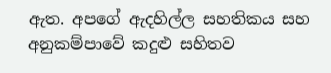ඇත. අපගේ ඇදහිල්ල සහතිකය සහ අනුකම්පාවේ කදුළු සහිතව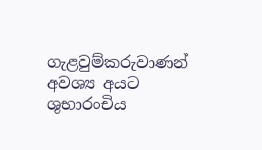ගැළවුම්කරුවාණන් අවශ්‍ය අයට ශුභාරංචිය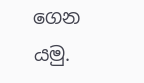ගෙන යමු.